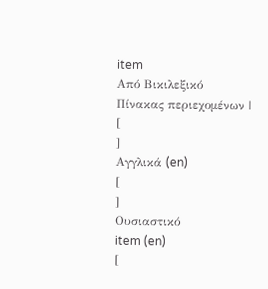item
Από Βικιλεξικό
Πίνακας περιεχομένων |
[
]
Αγγλικά (en)
[
]
Ουσιαστικό
item (en)
[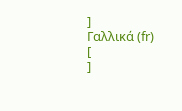]
Γαλλικά (fr)
[
]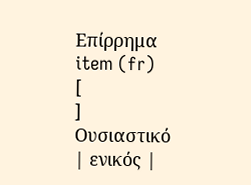Επίρρημα
item (fr)
[
]
Ουσιαστικό
| ενικός |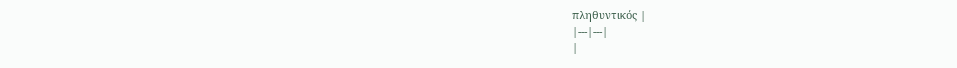πληθυντικός |
|---|---|
|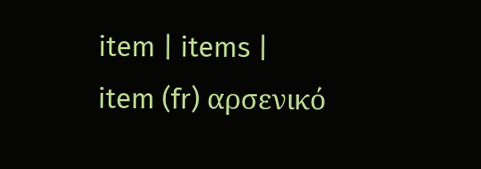item | items |
item (fr) αρσενικό